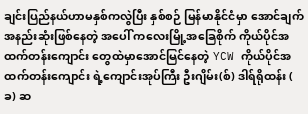ချင်းပြည်နယ်ဟာမနှစ်ကလွဲပြီး နှစ်စဉ် မြန်မာနိုင်ငံမှာ အောင်ချက်အနည်းဆုံးဖြစ်နေတဲ့ အပေါ် ကလေးမြို့အခြေစိုက် ကိုယ်ပိုင်အထက်တန်းကျောင်း တွေထဲမှာအောင်မြင်နေတဲ့ YCW ကိုယ်ပိုင်အထက်တန်းကျောင်း ရဲ့ကျောင်းအုပ်ကြီး ဦးဂျိမ်း(စ်) ဒါရ်ရိုထန်း ( ခ) ဆ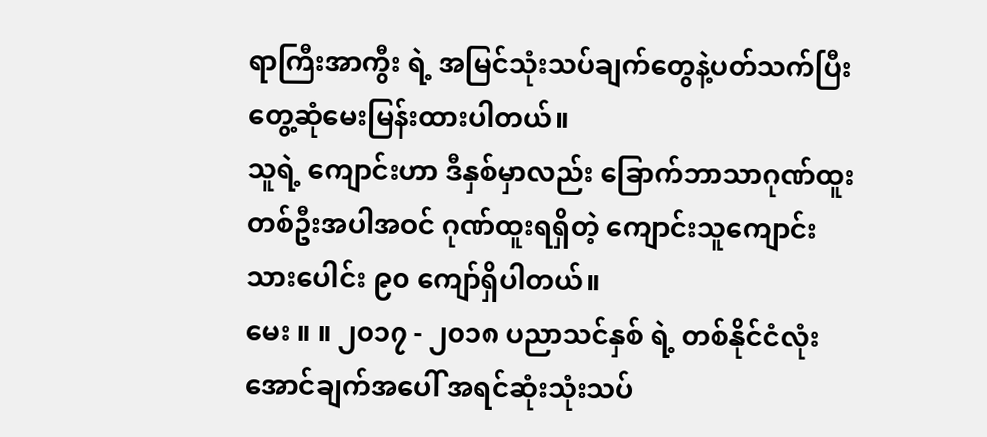ရာကြီးအာကွီး ရဲ့ အမြင်သုံးသပ်ချက်တွေနဲ့ပတ်သက်ပြီး တွေ့ဆုံမေးမြန်းထားပါတယ်။
သူရဲ့ ကျောင်းဟာ ဒီနှစ်မှာလည်း ခြောက်ဘာသာဂုဏ်ထူး တစ်ဦးအပါအဝင် ဂုဏ်ထူးရရှိတဲ့ ကျောင်းသူကျောင်းသားပေါင်း ၉၀ ကျော်ရှိပါတယ်။
မေး ။ ။ ၂၀၁၇ - ၂၀၁၈ ပညာသင်နှစ် ရဲ့ တစ်နိုင်ငံလုံးအောင်ချက်အပေါ် အရင်ဆုံးသုံးသပ်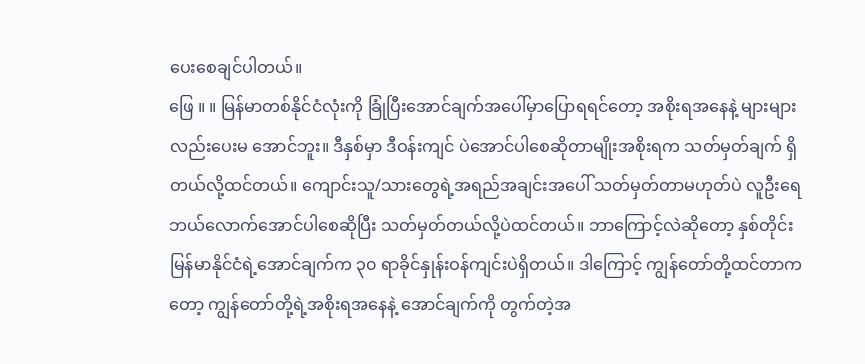ပေးစေချင်ပါတယ်။
ဖြေ ။ ။ မြန်မာတစ်နိုင်ငံလုံးကို ခြုံပြီးအောင်ချက်အပေါ်မှာပြောရရင်တော့ အစိုးရအနေနဲ့ များများလည်းပေးမ အောင်ဘူး။ ဒီနှစ်မှာ ဒီဝန်းကျင် ပဲအောင်ပါစေဆိုတာမျိုးအစိုးရက သတ်မှတ်ချက် ရှိတယ်လို့ထင်တယ်။ ကျောင်းသူ/သားတွေရဲ့အရည်အချင်းအပေါ် သတ်မှတ်တာမဟုတ်ပဲ လူဦးရေဘယ်လောက်အောင်ပါစေဆိုပြီး သတ်မှတ်တယ်လို့ပဲထင်တယ်။ ဘာကြောင့်လဲဆိုတော့ နှစ်တိုင်း မြန်မာနိုင်ငံရဲ့အောင်ချက်က ၃၀ ရာခိုင်နှုန်းဝန်ကျင်းပဲရှိတယ်။ ဒါကြောင့် ကျွန်တော်တို့ထင်တာကတော့ ကျွန်တော်တို့ရဲ့အစိုးရအနေနဲ့ အောင်ချက်ကို တွက်တဲ့အ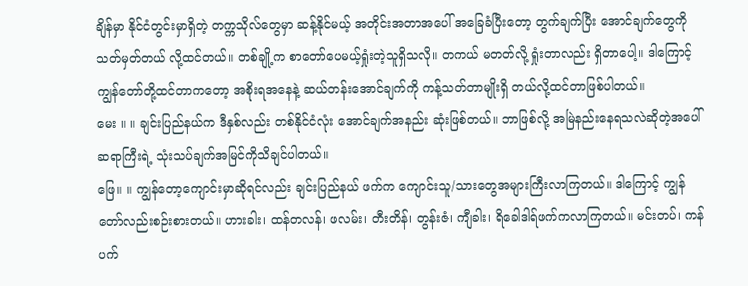ချိန်မှာ နိုင်ငံတွင်းမှာရှိတဲ့ တက္ကသိုလ်တွေမှာ ဆန့်နိုင်မယ့် အတိုင်းအတာအပေါ် အခြေခံပြီးတော့ တွက်ချက်ပြီး အောင်ချက်တွေကို သတ်မှတ်တယ် လို့ထင်တယ်။ တစ်ချို့က စာတော်ပေမယ့်ရှုံးတဲ့သူရှိသလို။ တကယ် မတတ်လို့ ရှုံးတာလည်း ရှိတာပေါ့။ ဒါကြောင့် ကျွန်တော်တို့ထင်တာကတော့ အစိုးရအနေနဲ့ ဆယ်တန်းအောင်ချက်ကို ကန့်သတ်တာမျိုးရှိ တယ်လို့ထင်တာဖြစ်ပါတယ်။
မေး ။ ။ ချင်းပြည်နယ်က ဒီနှစ်လည်း တစ်နိုင်ငံလုံး အောင်ချက်အနည်း ဆုံးဖြစ်တယ်။ ဘာဖြစ်လို့ အမြဲနည်းနေရသလဲဆိုတဲ့အပေါ် ဆရာကြီးရဲ့ သုံးသပ်ချက်အမြင်ကိုသိချင်ပါတယ်။
ဖြေ။ ။ ကျွန်တော့ကျောင်းမှာဆိုရင်လည်း ချင်းပြည်နယ် ဖက်က ကျောင်းသူ/သားတွေအများကြီးလာကြတယ်။ ဒါကြောင့် ကျွန်တော်လည်းစဉ်းစားတယ်။ ဟားခါး၊ ထန်တလန်၊ ဖလမ်း၊ တီးတိန်၊ တွန်းဇံ၊ ကျီခါး၊ ရိခေါဒါရ်ဖက်ကလာကြတယ်။ မင်းတပ်၊ ကန်ပက်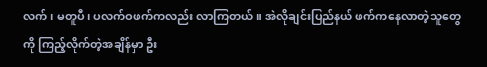လက်၊ မတူပီ၊ ပလက်ဝဖက်ကလည်း လာကြတယ်။ အဲလိုချင်းပြည်နယ် ဖက်ကနေလာတဲ့သူတွေကို ကြည့်လိုက်တဲ့အချိန်မှာ ဦး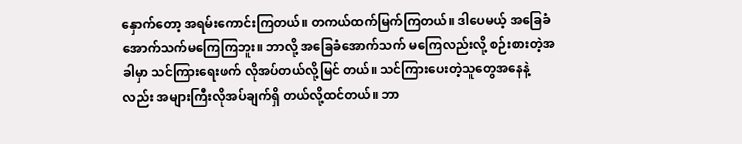နှောက်တော့ အရမ်းကောင်းကြတယ်။ တကယ်ထက်မြက်ကြတယ်။ ဒါပေမယ့် အခြေခံအောက်သက်မကြေကြဘူး။ ဘာလို့ အခြေခံအောက်သက် မကြေလည်းလို့ စဉ်းစားတဲ့အခါမှာ သင်ကြားရေးဖက် လိုအပ်တယ်လို့မြင် တယ်။ သင်ကြားပေးတဲ့သူတွေအနေနဲ့လည်း အများကြီးလိုအပ်ချက်ရှိ တယ်လို့ထင်တယ်။ ဘာ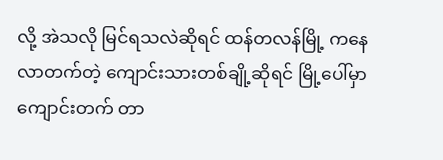လို့ အဲသလို မြင်ရသလဲဆိုရင် ထန်တလန်မြို့ ကနေလာတက်တဲ့ ကျောင်းသားတစ်ချို့ဆိုရင် မြို့ပေါ်မှာ ကျောင်းတက် တာ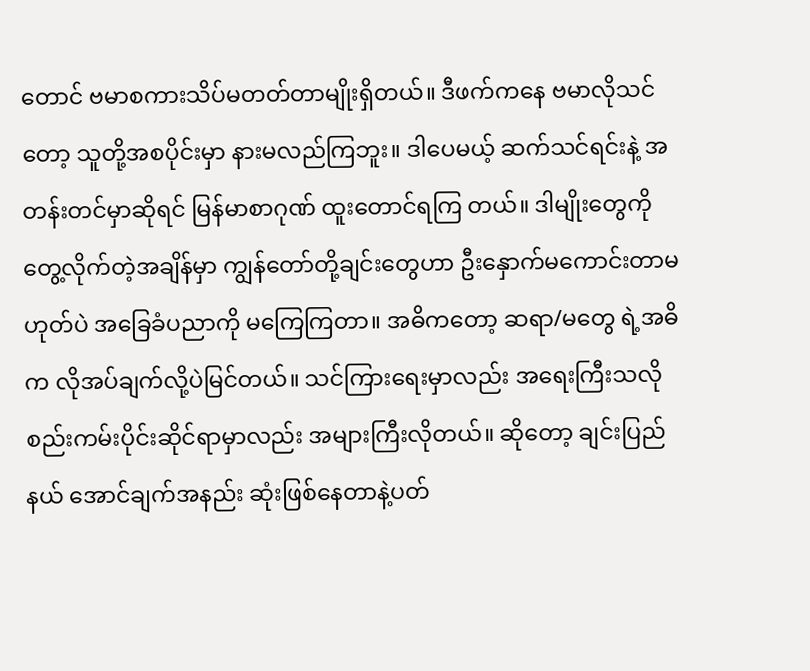တောင် ဗမာစကားသိပ်မတတ်တာမျိုးရှိတယ်။ ဒီဖက်ကနေ ဗမာလိုသင်တော့ သူတို့အစပိုင်းမှာ နားမလည်ကြဘူး။ ဒါပေမယ့် ဆက်သင်ရင်းနဲ့ အတန်းတင်မှာဆိုရင် မြန်မာစာဂုဏ် ထူးတောင်ရကြ တယ်။ ဒါမျိုးတွေကို တွေ့လိုက်တဲ့အချိန်မှာ ကျွန်တော်တို့ချင်းတွေဟာ ဦးနှောက်မကောင်းတာမဟုတ်ပဲ အခြေခံပညာကို မကြေကြတာ။ အဓိကတော့ ဆရာ/မတွေ ရဲ့အဓိက လိုအပ်ချက်လို့ပဲမြင်တယ်။ သင်ကြားရေးမှာလည်း အရေးကြီးသလို စည်းကမ်းပိုင်းဆိုင်ရာမှာလည်း အများကြီးလိုတယ်။ ဆိုတော့ ချင်းပြည်နယ် အောင်ချက်အနည်း ဆုံးဖြစ်နေတာနဲ့ပတ်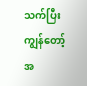သက်ပြီး ကျွန်တော့်အ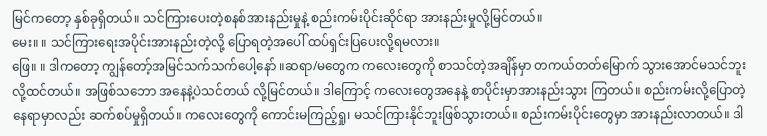မြင်ကတော့ နှစ်ခုရှိတယ်။ သင်ကြားပေးတဲ့စနစ်အားနည်းမှုနဲ့ စည်းကမ်းပိုင်းဆိုင်ရာ အားနည်းမှုလို့မြင်တယ်။
မေး။ ။ သင်ကြားရေးအပိုင်းအားနည်းတဲ့လို့ ပြောရတဲ့အပေါ် ထပ်ရှင်းပြပေးလို့ရမလား။
ဖြေ။ ။ ဒါကတော့ ကျွန်တော့်အမြင်သက်သက်ပေါ့နော် ။ဆရာ/မတွေက ကလေးတွေကို စာသင်တဲ့အချိန်မှာ တကယ်တတ်မြောက် သွားအောင်မသင်ဘူးလို့ထင်တယ်။ အဖြစ်သဘော အနေနဲ့ပဲသင်တယ် လို့မြင်တယ်။ ဒါကြောင့် ကလေးတွေအနေနဲ့ စာပိုင်းမှာအားနည်းသွား ကြတယ်။ စည်းကမ်းလို့ပြောတဲ့နေရာမှာလည်း ဆက်စပ်မှုရှိတယ်။ ကလေးတွေကို ကောင်းမကြည့်ရှု၊ မသင်ကြားနိုင်ဘူးဖြစ်သွားတယ်။ စည်းကမ်းပိုင်းတွေမှာ အားနည်းလာတယ်။ ဒါ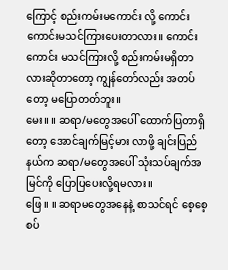ကြောင့် စည်းကမ်းမကောင်း လို့ ကောင်းကောင်းမသင်ကြားပေးတာလား။ ကောင်းကောင်း မသင်ကြားလို့ စည်းကမ်းမရှိတာလားဆိုတာတော့ ကျွန်တော်လည်း အတပ်တော့ မပြောတတ်ဘူး။
မေး။ ။ ဆရာ/မတွေအပေါ် ထောက်ပြတာရှိတော့ အောင်ချက်မြင့်မား လာဖို့ ချင်းပြည်နယ်က ဆရာ/မတွေအပေါ် သုံးသပ်ချက်အမြင်ကို ပြောပြပေးလို့ရမလား။
ဖြေ ။ ။ ဆရာမတွေအနေနဲ့ စာသင်ရင် စေ့စေ့စပ်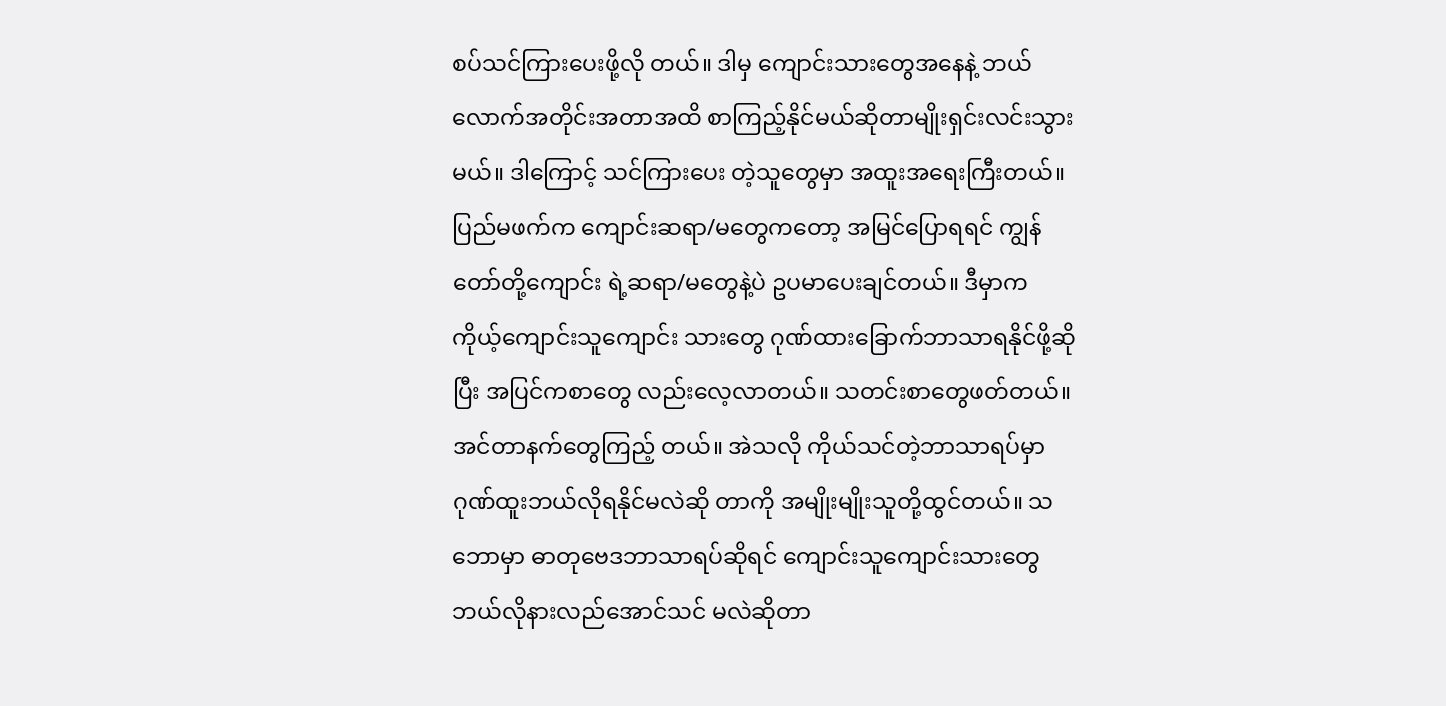စပ်သင်ကြားပေးဖို့လို တယ်။ ဒါမှ ကျောင်းသားတွေအနေနဲ့ ဘယ်လောက်အတိုင်းအတာအထိ စာကြည့်နိုင်မယ်ဆိုတာမျိုးရှင်းလင်းသွားမယ်။ ဒါကြောင့် သင်ကြားပေး တဲ့သူတွေမှာ အထူးအရေးကြီးတယ်။ ပြည်မဖက်က ကျောင်းဆရာ/မတွေကတော့ အမြင်ပြောရရင် ကျွန်တော်တို့ကျောင်း ရဲ့ဆရာ/မတွေနဲ့ပဲ ဥပမာပေးချင်တယ်။ ဒီမှာက ကိုယ့်ကျောင်းသူကျောင်း သားတွေ ဂုဏ်ထားခြောက်ဘာသာရနိုင်ဖို့ဆိုပြီး အပြင်ကစာတွေ လည်းလေ့လာတယ်။ သတင်းစာတွေဖတ်တယ်။ အင်တာနက်တွေကြည့် တယ်။ အဲသလို ကိုယ်သင်တဲ့ဘာသာရပ်မှာ ဂုဏ်ထူးဘယ်လိုရနိုင်မလဲဆို တာကို အမျိုးမျိုးသူတို့ထွင်တယ်။ သဘောမှာ ဓာတုဗေဒဘာသာရပ်ဆိုရင် ကျောင်းသူကျောင်းသားတွေ ဘယ်လိုနားလည်အောင်သင် မလဲဆိုတာ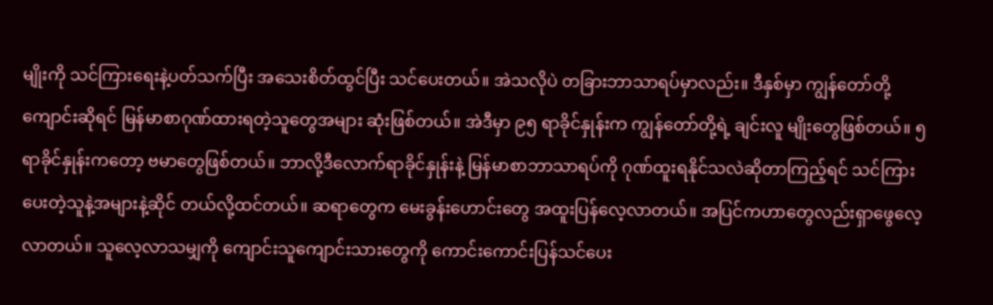မျိုးကို သင်ကြားရေးနဲ့ပတ်သက်ပြီး အသေးစိတ်ထွင်ပြီး သင်ပေးတယ်။ အဲသလိုပဲ တခြားဘာသာရပ်မှာလည်း။ ဒီနှစ်မှာ ကျွန်တော်တို့ကျောင်းဆိုရင် မြန်မာစာဂုဏ်ထားရတဲ့သူတွေအများ ဆုံးဖြစ်တယ်။ အဲဒီမှာ ၉၅ ရာခိုင်နှုန်းက ကျွန်တော်တို့ရဲ့ ချင်းလူ မျိုးတွေဖြစ်တယ်။ ၅ ရာခိုင်နှုန်းကတော့ ဗမာတွေဖြစ်တယ်။ ဘာလို့ဒီလောက်ရာခိုင်နှုန်းနဲ့ မြန်မာစာဘာသာရပ်ကို ဂုဏ်ထူးရနိုင်သလဲဆိုတာကြည့်ရင် သင်ကြားပေးတဲ့သူနဲ့အများနဲ့ဆိုင် တယ်လို့ထင်တယ်။ ဆရာတွေက မေးခွန်းဟောင်းတွေ အထူးပြန်လေ့လာတယ်။ အပြင်ကဟာတွေလည်းရှာဖွေလေ့လာတယ်။ သူလေ့လာသမျှကို ကျောင်းသူကျောင်းသားတွေကို ကောင်းကောင်းပြန်သင်ပေး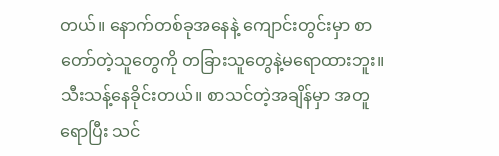တယ်။ နောက်တစ်ခုအနေနဲ့ ကျောင်းတွင်းမှာ စာတော်တဲ့သူတွေကို တခြားသူတွေနဲ့မရောထားဘူး။ သီးသန့်နေခိုင်းတယ်။ စာသင်တဲ့အချိန်မှာ အတူရောပြီး သင်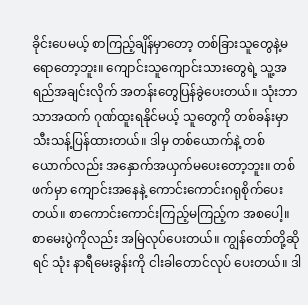ခိုင်းပေမယ့် စာကြည့်ချိန်မှာတော့ တစ်ခြားသူတွေနဲ့မရောတော့ဘူး။ ကျောင်းသူကျောင်းသားတွေရဲ့ သူ့အရည်အချင်းလိုက် အတန်းတွေပြန်ခွဲပေးတယ်။ သုံးဘာသာအထက် ဂုဏ်ထူးရနိုင်မယ့် သူတွေကို တစ်ခန်းမှာ သီးသန့်ပြန်ထားတယ်။ ဒါမှ တစ်ယောက်နဲ့ တစ်ယောက်လည်း အနှောက်အယှက်မပေးတော့ဘူး။ တစ်ဖက်မှာ ကျောင်းအနေနဲ့ ကောင်းကောင်းဂရုစိုက်ပေးတယ်။ စာကောင်းကောင်းကြည့်မကြည့်က အစပေါ့။ စာမေးပွဲကိုလည်း အမြဲလုပ်ပေးတယ်။ ကျွန်တော်တို့ဆိုရင် သုံး နာရီမေးခွန်းကို ငါးခါတောင်လုပ် ပေးတယ်။ ဒါ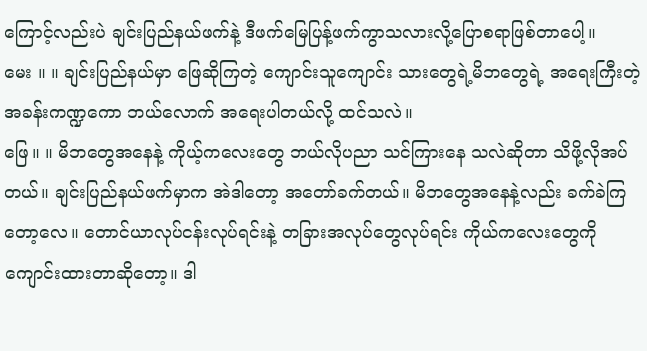ကြောင့်လည်းပဲ ချင်းပြည်နယ်ဖက်နဲ့ ဒီဖက်မြေပြန့်ဖက်ကွာသလားလို့ပြောစရာဖြစ်တာပေါ့။
မေး ။ ။ ချင်းပြည်နယ်မှာ ဖြေဆိုကြတဲ့ ကျောင်းသူကျောင်း သားတွေရဲ့မိဘတွေရဲ့ အရေးကြီးတဲ့ အခန်းကဏ္ဍကော ဘယ်လောက် အရေးပါတယ်လို့ ထင်သလဲ။
ဖြေ။ ။ မိဘတွေအနေနဲ့ ကိုယ့်ကလေးတွေ ဘယ်လိုပညာ သင်ကြားနေ သလဲဆိုတာ သိဖို့လိုအပ်တယ်။ ချင်းပြည်နယ်ဖက်မှာက အဲဒါတော့ အတော်ခက်တယ်။ မိဘတွေအနေနဲ့လည်း ခက်ခဲကြတော့လေ။ တောင်ယာလုပ်ငန်းလုပ်ရင်းနဲ့ တခြားအလုပ်တွေလုပ်ရင်း ကိုယ်ကလေးတွေကို ကျောင်းထားတာဆိုတော့။ ဒါ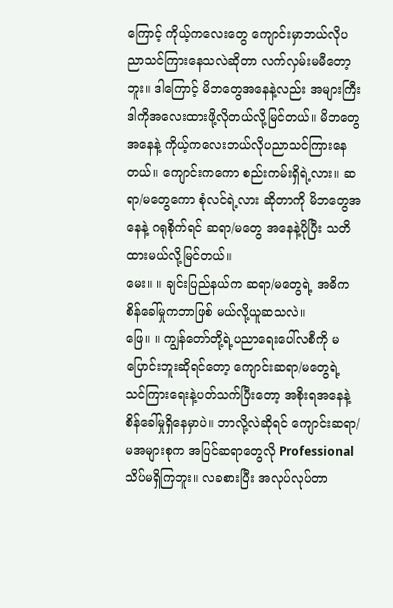ကြောင့် ကိုယ့်ကလေးတွေ ကျောင်းမှာဘယ်လိုပညာသင်ကြားနေသလဲဆိုတာ လက်လှမ်းမမီတော့ဘူး။ ဒါကြောင့် မိဘတွေအနေနဲ့လည်း အများကြီး ဒါကိုအလေးထားဖို့လိုတယ်လို့မြင်တယ်။ မိဘတွေအနေနဲ့ ကိုယ့်ကလေးဘယ်လိုပညာသင်ကြားနေတယ်။ ကျောင်းကကော စည်းကမ်းရှိရဲ့လား။ ဆရာ/မတွေကော စုံလင်ရဲ့လား ဆိုတာကို မိဘတွေအနေနဲ့ ဂရုစိုက်ရင် ဆရာ/မတွေ အနေနဲ့ပိုပြီး သတိထားမယ်လို့မြင်တယ်။
မေး။ ။ ချင်းပြည်နယ်က ဆရာ/မတွေရဲ့ အဓိက စိန်ခေါ်မှုကဘာဖြစ် မယ်လို့ယူဆသလဲ။
ဖြေ။ ။ ကျွန်တော်တို့ရဲ့ပညာရေးပေါ်လစီကို မပြောင်းဘူးဆိုရင်တော့ ကျောင်းဆရာ/မတွေရဲ့ သင်ကြားရေးနဲ့ပတ်သက်ပြီးတော့ အစိုးရအနေနဲ့ စိန်ခေါ်မှုရှိနေမှာပဲ။ ဘာလို့လဲဆိုရင် ကျောင်းဆရာ/မအများစုက အပြင်ဆရာတွေလို Professional သိပ်မရှိကြဘူး။ လခစားပြီး အလုပ်လုပ်တာ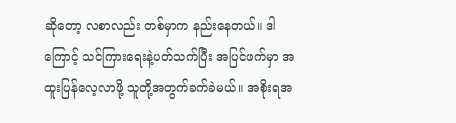ဆိုတော့ လစာလည်း တစ်မှာက နည်းနေတယ်။ ဒါကြောင့် သင်ကြားရေးနဲ့ပတ်သက်ပြီး အပြင်ဖက်မှာ အထူးပြန်လေ့လာဖို့ သူတို့အတွက်ခက်ခဲမယ်။ အစိုးရအ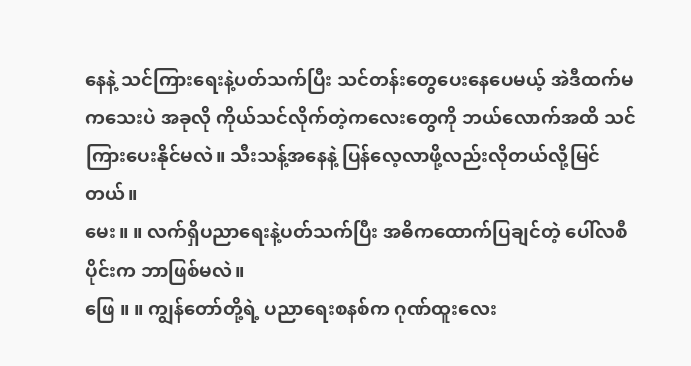နေနဲ့ သင်ကြားရေးနဲ့ပတ်သက်ပြီး သင်တန်းတွေပေးနေပေမယ့် အဲဒီထက်မကသေးပဲ အခုလို ကိုယ်သင်လိုက်တဲ့ကလေးတွေကို ဘယ်လောက်အထိ သင်ကြားပေးနိုင်မလဲ။ သီးသန့်အနေနဲ့ ပြန်လေ့လာဖို့လည်းလိုတယ်လို့မြင်တယ်။
မေး။ ။ လက်ရှိပညာရေးနဲ့ပတ်သက်ပြီး အဓိကထောက်ပြချင်တဲ့ ပေါ်လစီပိုင်းက ဘာဖြစ်မလဲ။
ဖြေ ။ ။ ကျွန်တော်တို့ရဲ့ ပညာရေးစနစ်က ဂုဏ်ထူးလေး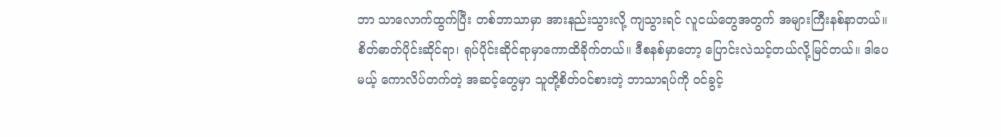ဘာ သာလောက်ထွက်ပြီး တစ်ဘာသာမှာ အားနည်းသွားလို့ ကျသွားရင် လူငယ်တွေအတွက် အများကြီးနစ်နာတယ်။ စိတ်ဓာတ်ပိုင်းဆိုင်ရာ၊ ရုပ်ပိုင်းဆိုင်ရာမှာကောထိခိုက်တယ်။ ဒီစနစ်မှာတော့ ပြောင်းလဲသင့်တယ်လို့မြင်တယ်။ ဒါပေမယ့် ကောလိပ်တက်တဲ့ အဆင့်တွေမှာ သူတို့စိတ်ဝင်စားတဲ့ ဘာသာရပ်ကို ဝင်ခွင့်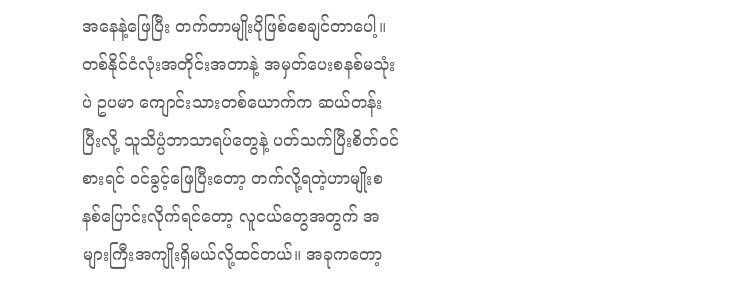အနေနဲ့ဖြေပြီး တက်တာမျိုးပိုဖြစ်စေချင်တာပေါ့။ တစ်နိုင်ငံလုံးအတိုင်းအတာနဲ့ အမှတ်ပေးစနစ်မသုံးပဲ ဥပမာ ကျောင်းသားတစ်ယောက်က ဆယ်တန်းပြီးလို့ သူသိပ္ပံဘာသာရပ်တွေနဲ့ ပတ်သက်ပြီးစိတ်ဝင်စားရင် ဝင်ခွင့်ဖြေပြီးတော့ တက်လို့ရတဲ့ဟာမျိုးစနစ်ပြောင်းလိုက်ရင်တော့ လူငယ်တွေအတွက် အများကြီးအကျိုးရှိမယ်လို့ထင်တယ်။ အခုကတော့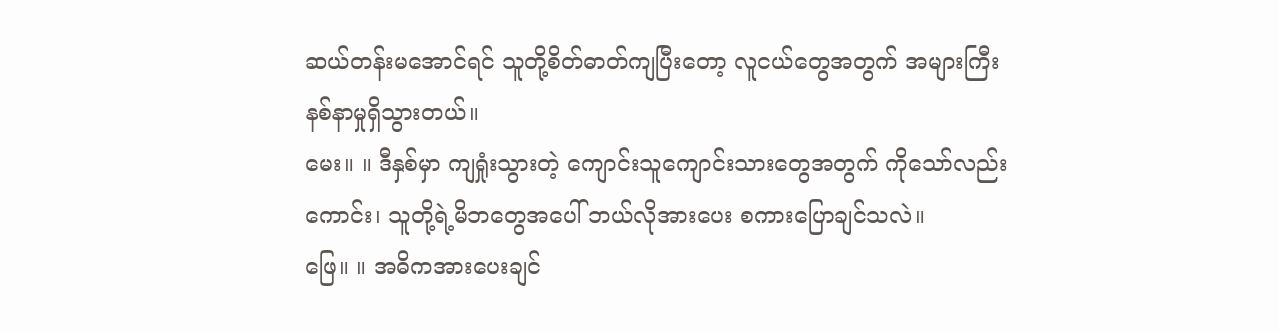ဆယ်တန်းမအောင်ရင် သူတို့စိတ်ဓာတ်ကျပြီးတော့ လူငယ်တွေအတွက် အများကြီး နစ်နာမှုရှိသွားတယ်။
မေး။ ။ ဒီနှစ်မှာ ကျရှုံးသွားတဲ့ ကျောင်းသူကျောင်းသားတွေအတွက် ကိုသော်လည်းကောင်း၊ သူတို့ရဲ့မိဘတွေအပေါ် ဘယ်လိုအားပေး စကားပြောချင်သလဲ။
ဖြေ။ ။ အဓိကအားပေးချင်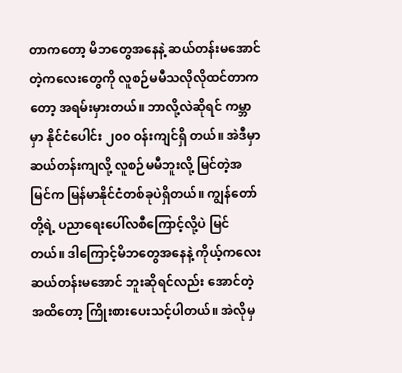တာကတော့ မိဘတွေအနေနဲ့ ဆယ်တန်းမအောင်တဲ့ကလေးတွေကို လူစဉ်မမီသလိုလိုထင်တာကတော့ အရမ်းမှားတယ်။ ဘာလို့လဲဆိုရင် ကမ္ဘာမှာ နိုင်ငံပေါင်း ၂၀၀ ဝန်းကျင်ရှိ တယ်။ အဲဒီမှာ ဆယ်တန်းကျလို့ လူစဉ်မမီဘူးလို့ မြင်တဲ့အမြင်က မြန်မာနိုင်ငံတစ်ခုပဲရှိတယ်။ ကျွန်တော်တို့ရဲ့ ပညာရေးပေါ်လစီကြောင့်လို့ပဲ မြင်တယ်။ ဒါကြောင့်မိဘတွေအနေနဲ့ ကိုယ့်ကလေး ဆယ်တန်းမအောင် ဘူးဆိုရင်လည်း အောင်တဲ့အထိတော့ ကြိုးစားပေးသင့်ပါတယ်။ အဲလိုမှ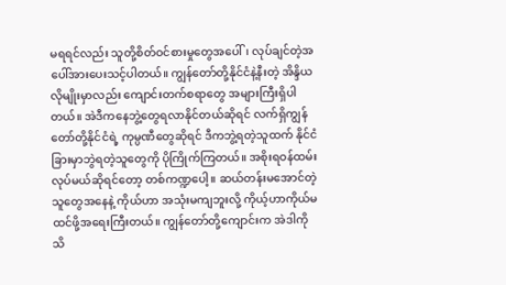မရရင်လည်း သူတို့စိတ်ဝင်စားမှုတွေအပေါ်၊ လုပ်ချင်တဲ့အပေါ်အားပေးသင့်ပါတယ်။ ကျွန်တော်တို့နိုင်ငံနဲ့နီးတဲ့ အိန္ဒိယလိုမျိုးမှာလည်း ကျောင်းတက်စရာတွေ အများကြီးရှိပါတယ်။ အဲဒီကနေဘွဲ့တွေရလာနိုင်တယ်ဆိုရင် လက်ရှိကျွန်တော်တို့နိုင်ငံရဲ့ ကုမ္ပဏီတွေဆိုရင် ဒီကဘွဲ့ရတဲ့သူထက် နိုင်ငံခြားမှာဘွဲရတဲ့သူတွေကို ပိုကြိုက်ကြတယ်။ အစိုးရဝန်ထမ်းလုပ်မယ်ဆိုရင်တော့ တစ်ကဏ္ဍပေါ့။ ဆယ်တန်းမအောင်တဲ့သူတွေအနေနဲ့ ကိုယ်ဟာ အသုံးမကျဘူးလို့ ကိုယ့်ဟာကိုယ်မထင်ဖို့အရေးကြီးတယ်။ ကျွန်တော်တို့ကျောင်းက အဲဒါကို သိ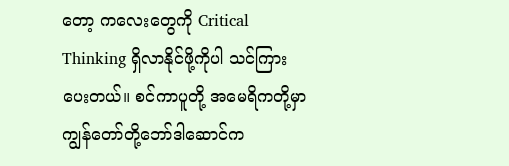တော့ ကလေးတွေကို Critical Thinking ရှိလာနိုင်ဖို့ကိုပါ သင်ကြားပေးတယ်။ စင်ကာပူတို့ အမေရိကတို့မှာ ကျွန်တော်တို့ဘော်ဒါဆောင်က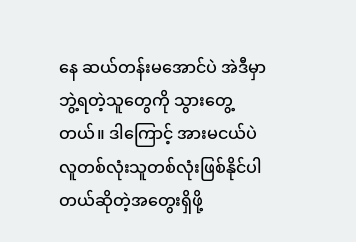နေ ဆယ်တန်းမအောင်ပဲ အဲဒီမှာ ဘွဲ့ရတဲ့သူတွေကို သွားတွေ့တယ်။ ဒါကြောင့် အားမငယ်ပဲ လူတစ်လုံးသူတစ်လုံးဖြစ်နိုင်ပါတယ်ဆိုတဲ့အတွေးရှိဖို့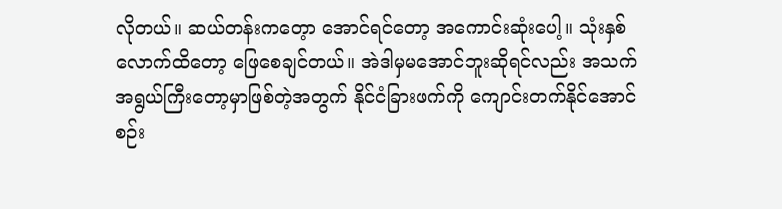လိုတယ်။ ဆယ်တန်းကတေ့ာ အောင်ရင်တော့ အကောင်းဆုံးပေါ့။ သုံးနှစ်လောက်ထိတော့ ဖြေစေချင်တယ်။ အဲဒါမှမအောင်ဘူးဆိုရင်လည်း အသက်အရွယ်ကြီးတော့မှာဖြစ်တဲ့အတွက် နိုင်ငံခြားဖက်ကို ကျောင်းတက်နိုင်အောင် စဉ်း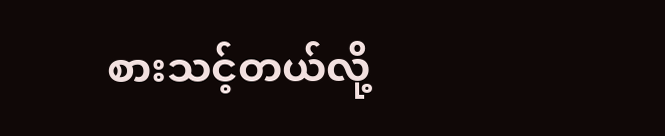စားသင့်တယ်လို့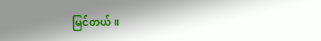မြင်တယ်။